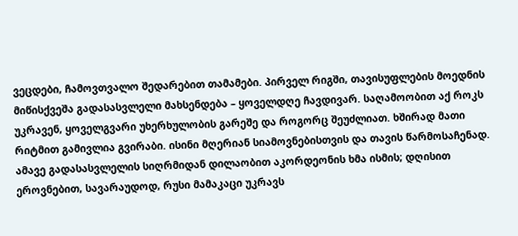ვეცდები, ჩამოვთვალო შედარებით თამამები. პირველ რიგში, თავისუფლების მოედნის მიწისქვეშა გადასასვლელი მახსენდება – ყოველდღე ჩავდივარ. საღამოობით აქ როკს უკრავენ, ყოველგვარი უხერხულობის გარეშე და როგორც შეუძლიათ. ხშირად მათი რიტმით გამივლია გვირაბი. ისინი მღერიან სიამოვნებისთვის და თავის წარმოსაჩენად. ამავე გადასასვლელის სიღრმიდან დილაობით აკორდეონის ხმა ისმის; დღისით ეროვნებით, სავარაუდოდ, რუსი მამაკაცი უკრავს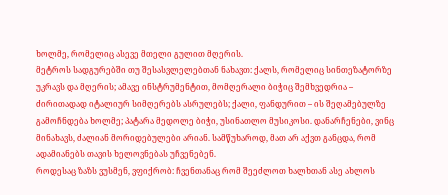ხოლმე, რომელიც ასევე მთელი გულით მღერის.
მეტროს სადგურებში თუ შესასვლელებთან ნახავთ: ქალს, რომელიც სინთეზატორზე უკრავს და მღერის; ამავე ინსტრუმენტით, მომღერალი ბიჭიც შემხვედრია – ძირითადად იტალიურ სიმღერებს ასრულებს; ქალი, ფანდურით – ის შეღამებულზე გამოჩნდება ხოლმე; პატარა მედოლე ბიჭი, უსინათლო მუსიკოსი. დანარჩენები, ვინც მინახავს, ძალიან მორიდებულები არიან. სამწუხაროდ, მათ არ აქვთ განცდა, რომ ადამიანებს თავის ხელოვნებას უჩვენებენ.
როდესაც ზაზს ვუსმენ, ვფიქრობ: ჩვენთანაც რომ შეეძლოთ ხალხთან ასე ახლოს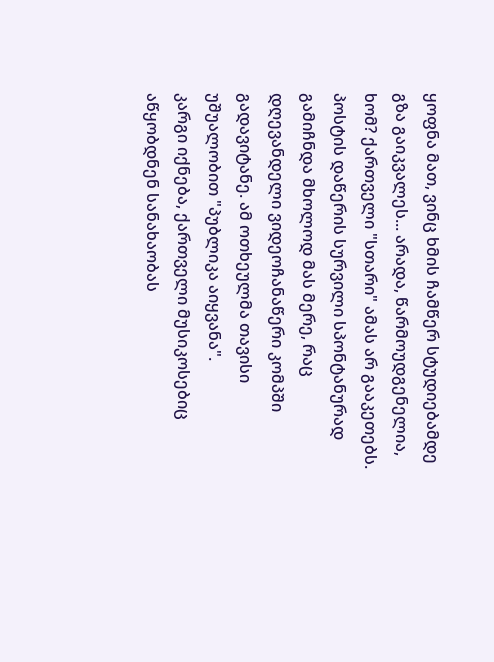ყოფნა მათ, ვინც ხმის ჩამწერ სტუდიებამდე გზა გაიკვალეს... არადა, წარმოუდგენელია, ხომ? ქართველი "სთარი" ამას არ გააკეთებს.
პოსტის დაწერის სურვილი სპონტანურად გამიჩნდა მხოლოდ მას მერე, რაც დღევანდელი ვიდეოჩანაწერი კომპში გადავიტანე. ამ ოთხეულმა თავისი უშუალობით "პუბლიკა აიყვანა".
კარგი იქნება, ქართველი მუსიკოსებიც აწყობდნენ სანახაობას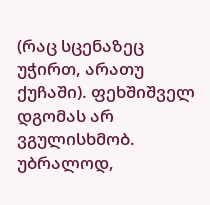(რაც სცენაზეც უჭირთ, არათუ ქუჩაში). ფეხშიშველ დგომას არ ვგულისხმობ. უბრალოდ,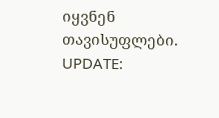იყვნენ თავისუფლები.
UPDATE: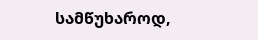სამწუხაროდ,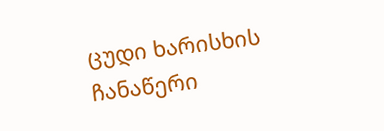ცუდი ხარისხის ჩანაწერი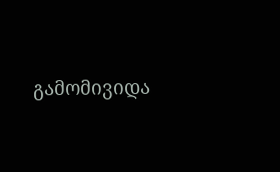გამომივიდა